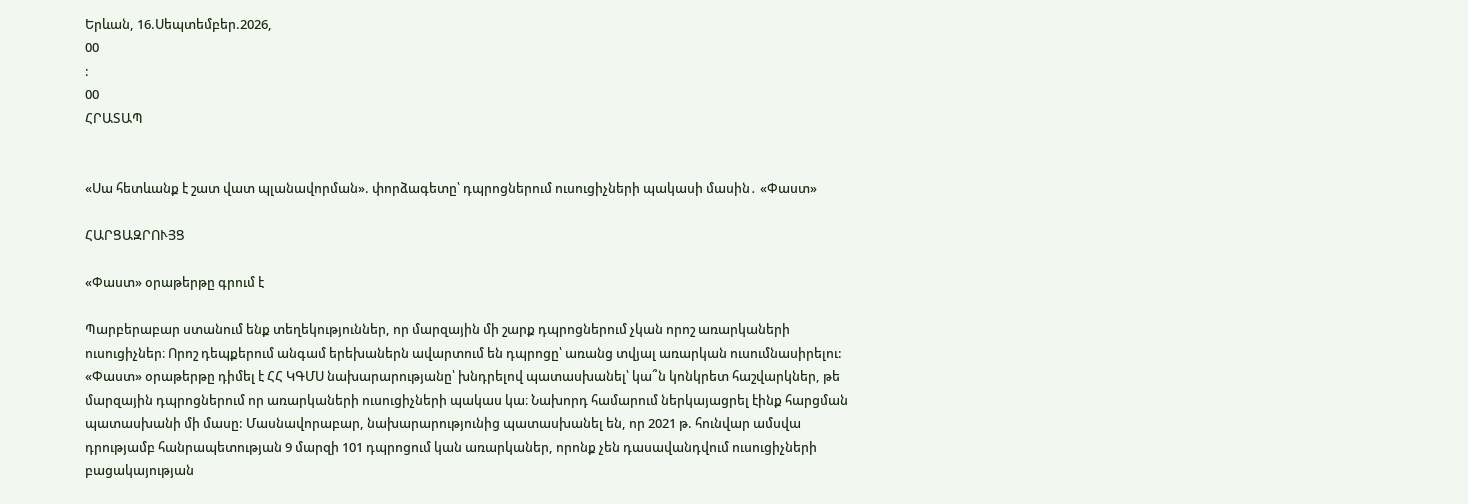Երևան, 16.Սեպտեմբեր.2026,
00
:
00
ՀՐԱՏԱՊ


«Սա հետևանք է շատ վատ պլանավորման». փորձագետը՝ դպրոցներում ուսուցիչների պակասի մասին․ «Փաստ»

ՀԱՐՑԱԶՐՈՒՅՑ

«Փաստ» օրաթերթը գրում է

Պարբերաբար ստանում ենք տեղեկություններ, որ մարզային մի շարք դպրոցներում չկան որոշ առարկաների ուսուցիչներ։ Որոշ դեպքերում անգամ երեխաներն ավարտում են դպրոցը՝ առանց տվյալ առարկան ուսումնասիրելու: «Փաստ» օրաթերթը դիմել է ՀՀ ԿԳՄՍ նախարարությանը՝ խնդրելով պատասխանել՝ կա՞ն կոնկրետ հաշվարկներ, թե մարզային դպրոցներում որ առարկաների ուսուցիչների պակաս կա։ Նախորդ համարում ներկայացրել էինք հարցման պատասխանի մի մասը: Մասնավորաբար, նախարարությունից պատասխանել են, որ 2021 թ. հունվար ամսվա դրությամբ հանրապետության 9 մարզի 101 դպրոցում կան առարկաներ, որոնք չեն դասավանդվում ուսուցիչների բացակայության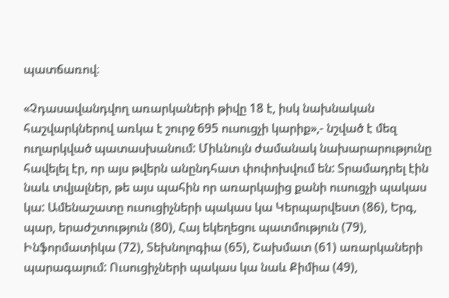պատճառով։

«Չդասավանդվող առարկաների թիվը 18 է, իսկ նախնական հաշվարկներով առկա է շուրջ 695 ուսուցչի կարիք»,- նշված է մեզ ուղարկված պատասխանում: Միևնույն ժամանակ նախարարությունը հավելել էր, որ այս թվերն անընդհատ փոփոխվում են: Տրամադրել էին նաև տվյալներ, թե այս պահին որ առարկայից քանի ուսուցչի պակաս կա: Ամենաշատը ուսուցիչների պակաս կա Կերպարվեստ (86), Երգ, պար, երաժշտություն (80), Հայ եկեղեցու պատմություն (79), Ինֆորմատիկա (72), Տեխնոլոգիա (65), Շախմատ (61) առարկաների պարագայում: Ուսուցիչների պակաս կա նաև Քիմիա (49),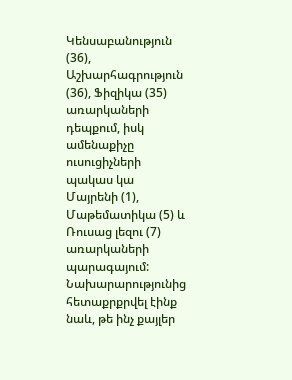Կենսաբանություն (36), Աշխարհագրություն (36), Ֆիզիկա (35) առարկաների դեպքում, իսկ ամենաքիչը ուսուցիչների պակաս կա Մայրենի (1), Մաթեմատիկա (5) և Ռուսաց լեզու (7) առարկաների պարագայում: Նախարարությունից հետաքրքրվել էինք նաև, թե ինչ քայլեր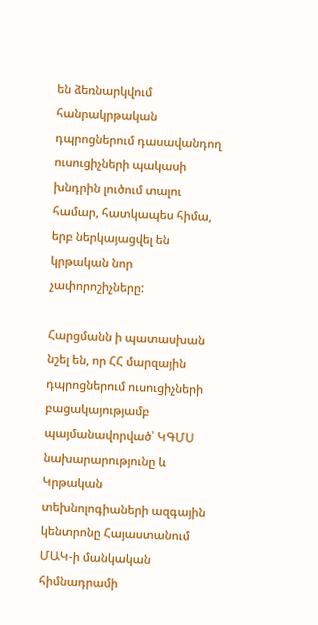են ձեռնարկվում հանրակրթական դպրոցներում դասավանդող ուսուցիչների պակասի խնդրին լուծում տալու համար, հատկապես հիմա, երբ ներկայացվել են կրթական նոր չափորոշիչները:

Հարցմանն ի պատասխան նշել են, որ ՀՀ մարզային դպրոցներում ուսուցիչների բացակայությամբ պայմանավորված՝ ԿԳՄՍ նախարարությունը և Կրթական տեխնոլոգիաների ազգային կենտրոնը Հայաստանում ՄԱԿ-ի մանկական հիմնադրամի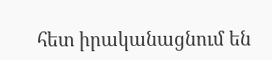հետ իրականացնում են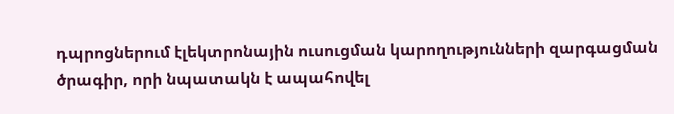դպրոցներում էլեկտրոնային ուսուցման կարողությունների զարգացման ծրագիր, որի նպատակն է ապահովել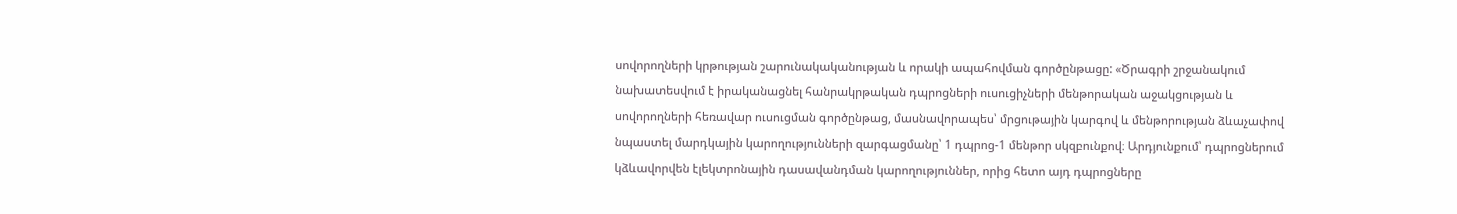սովորողների կրթության շարունակականության և որակի ապահովման գործընթացը: «Ծրագրի շրջանակում նախատեսվում է իրականացնել հանրակրթական դպրոցների ուսուցիչների մենթորական աջակցության և սովորողների հեռավար ուսուցման գործընթաց, մասնավորապես՝ մրցութային կարգով և մենթորության ձևաչափով նպաստել մարդկային կարողությունների զարգացմանը՝ 1 դպրոց-1 մենթոր սկզբունքով։ Արդյունքում՝ դպրոցներում կձևավորվեն էլեկտրոնային դասավանդման կարողություններ, որից հետո այդ դպրոցները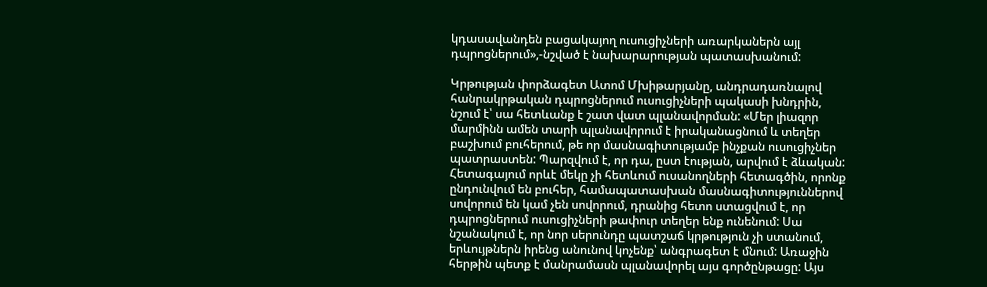կդասավանդեն բացակայող ուսուցիչների առարկաներն այլ դպրոցներում»,-նշված է նախարարության պատասխանում:

Կրթության փորձագետ Ատոմ Մխիթարյանը, անդրադառնալով հանրակրթական դպրոցներում ուսուցիչների պակասի խնդրին, նշում է՝ սա հետևանք է շատ վատ պլանավորման: «Մեր լիազոր մարմինն ամեն տարի պլանավորում է իրականացնում և տեղեր բաշխում բուհերում, թե որ մասնագիտությամբ ինչքան ուսուցիչներ պատրաստեն: Պարզվում է, որ դա, ըստ էության, արվում է ձևական: Հետագայում որևէ մեկը չի հետևում ուսանողների հետագծին, որոնք ընդունվում են բուհեր, համապատասխան մասնագիտություններով սովորում են կամ չեն սովորում, դրանից հետո ստացվում է, որ դպրոցներում ուսուցիչների թափուր տեղեր ենք ունենում: Սա նշանակում է, որ նոր սերունդը պատշաճ կրթություն չի ստանում, երևույթներն իրենց անունով կոչենք՝ անգրագետ է մնում: Առաջին հերթին պետք է մանրամասն պլանավորել այս գործընթացը: Այս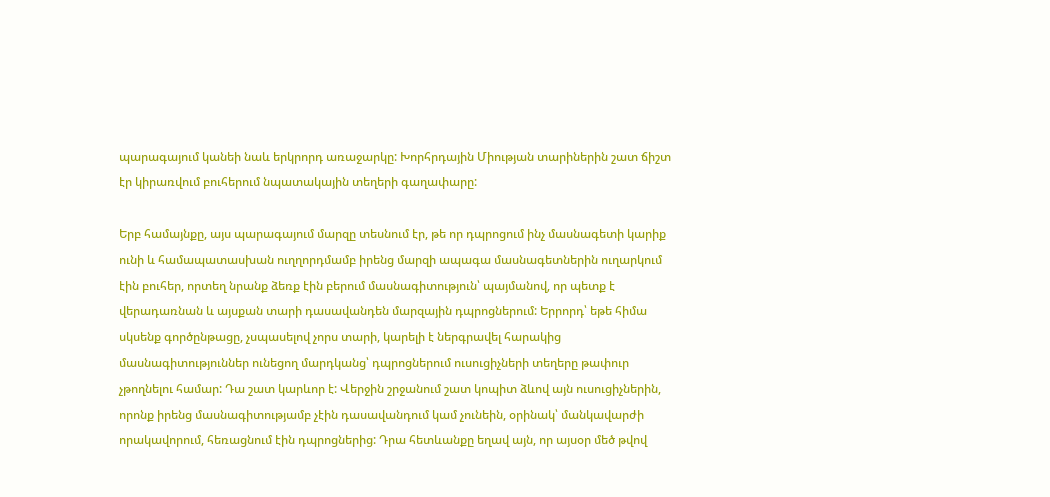պարագայում կանեի նաև երկրորդ առաջարկը: Խորհրդային Միության տարիներին շատ ճիշտ էր կիրառվում բուհերում նպատակային տեղերի գաղափարը:

Երբ համայնքը, այս պարագայում մարզը տեսնում էր, թե որ դպրոցում ինչ մասնագետի կարիք ունի և համապատասխան ուղղորդմամբ իրենց մարզի ապագա մասնագետներին ուղարկում էին բուհեր, որտեղ նրանք ձեռք էին բերում մասնագիտություն՝ պայմանով, որ պետք է վերադառնան և այսքան տարի դասավանդեն մարզային դպրոցներում: Երրորդ՝ եթե հիմա սկսենք գործընթացը, չսպասելով չորս տարի, կարելի է ներգրավել հարակից մասնագիտություններ ունեցող մարդկանց՝ դպրոցներում ուսուցիչների տեղերը թափուր չթողնելու համար: Դա շատ կարևոր է: Վերջին շրջանում շատ կոպիտ ձևով այն ուսուցիչներին, որոնք իրենց մասնագիտությամբ չէին դասավանդում կամ չունեին, օրինակ՝ մանկավարժի որակավորում, հեռացնում էին դպրոցներից: Դրա հետևանքը եղավ այն, որ այսօր մեծ թվով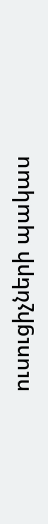ուսուցիչների պակաս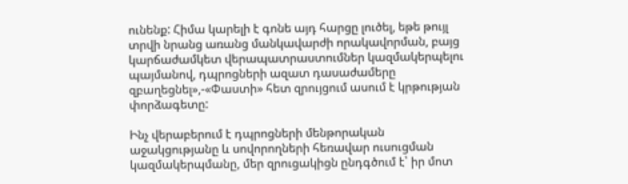ունենք: Հիմա կարելի է գոնե այդ հարցը լուծել, եթե թույլ տրվի նրանց առանց մանկավարժի որակավորման, բայց կարճաժամկետ վերապատրաստումներ կազմակերպելու պայմանով, դպրոցների ազատ դասաժամերը զբաղեցնել»,-«Փաստի» հետ զրույցում ասում է կրթության փորձագետը:

Ինչ վերաբերում է դպրոցների մենթորական աջակցությանը և սովորողների հեռավար ուսուցման կազմակերպմանը, մեր զրուցակիցն ընդգծում է՝ իր մոտ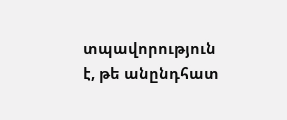տպավորություն է, թե անընդհատ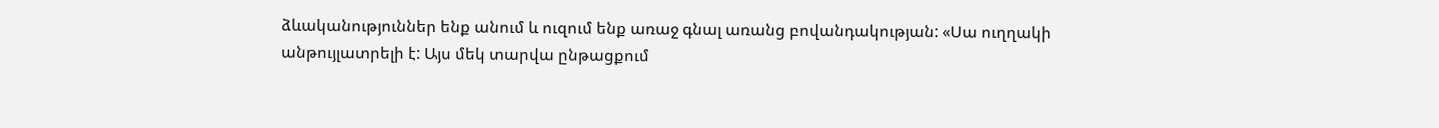ձևականություններ ենք անում և ուզում ենք առաջ գնալ առանց բովանդակության: «Սա ուղղակի անթույլատրելի է: Այս մեկ տարվա ընթացքում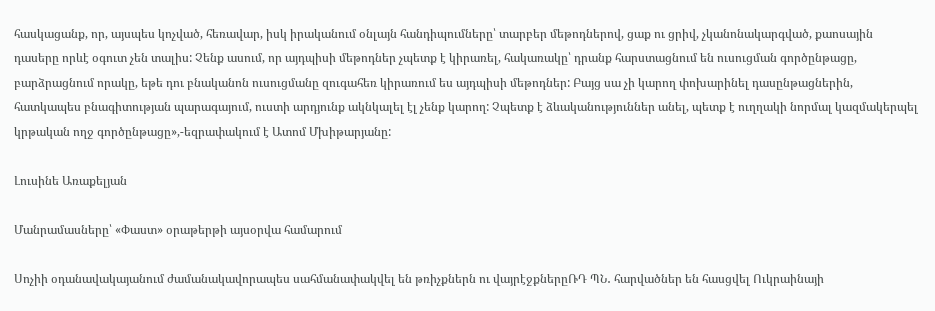հասկացանք, որ, այսպես կոչված, հեռավար, իսկ իրականում օնլայն հանդիպումները՝ տարբեր մեթոդներով, ցաք ու ցրիվ, չկանոնակարգված, քաոսային դասերը որևէ օգուտ չեն տալիս: Չենք ասում, որ այդպիսի մեթոդներ չպետք է կիրառել, հակառակը՝ դրանք հարստացնում են ուսուցման գործընթացը, բարձրացնում որակը, եթե դու բնականոն ուսուցմանը զուգահեռ կիրառում ես այդպիսի մեթոդներ: Բայց սա չի կարող փոխարինել դասընթացներին, հատկապես բնագիտության պարագայում, ուստի արդյունք ակնկալել էլ չենք կարող: Չպետք է ձևականություններ անել, պետք է ուղղակի նորմալ կազմակերպել կրթական ողջ գործընթացը»,-եզրափակում է Ատոմ Մխիթարյանը:

Լուսինե Առաքելյան

Մանրամասները՝ «Փաստ» օրաթերթի այսօրվա համարում

Սոչիի օդանավակայանում ժամանակավորապես սահմանափակվել են թռիչքներն ու վայրէջքներըՌԴ ՊՆ․ հարվածներ են հասցվել Ուկրաինայի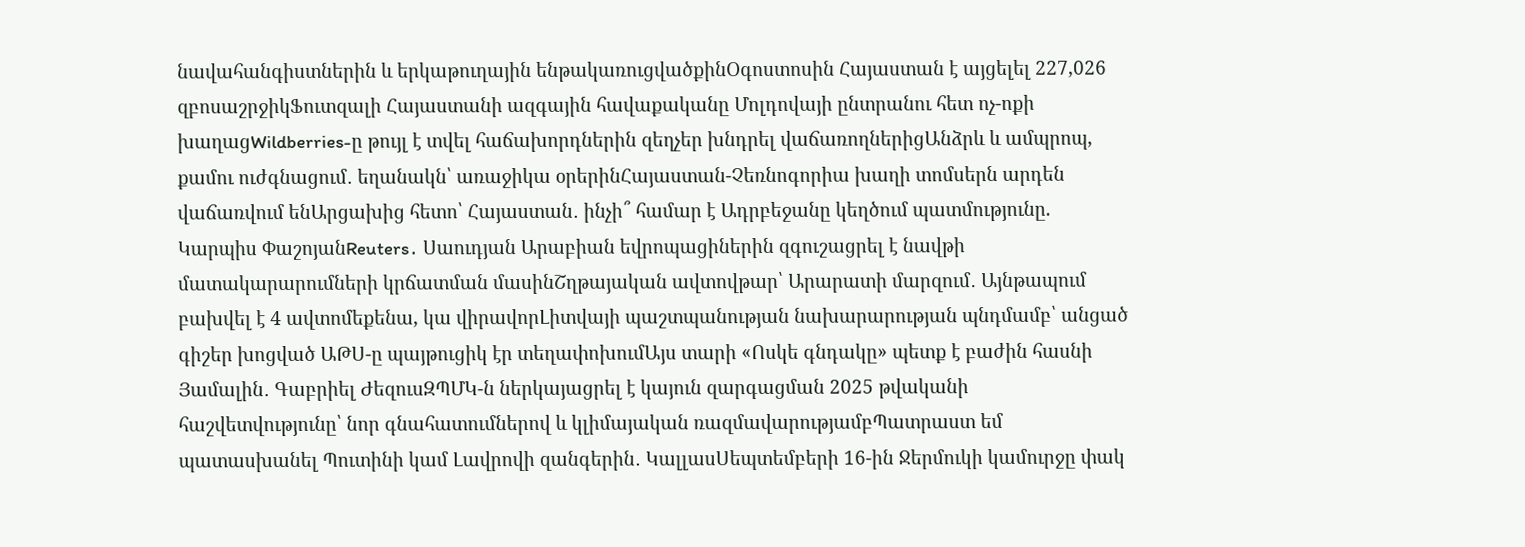նավահանգիստներին և երկաթուղային ենթակառուցվածքինՕգոստոսին Հայաստան է այցելել 227,026 զբոսաշրջիկՖուտզալի Հայաստանի ազգային հավաքականը Մոլդովայի ընտրանու հետ ոչ-ոքի խաղացWildberries-ը թույլ է տվել հաճախորդներին զեղչեր խնդրել վաճառողներիցԱնձրև և ամպրոպ, քամու ուժգնացում․ եղանակն՝ առաջիկա օրերինՀայաստան-Չեռնոգորիա խաղի տոմսերն արդեն վաճառվում ենԱրցախից հետո՝ Հայաստան․ ինչի՞ համար է Ադրբեջանը կեղծում պատմությունը. Կարպիս ՓաշոյանReuters․ Սաուդյան Արաբիան եվրոպացիներին զգուշացրել է նավթի մատակարարումների կրճատման մասինՇղթայական ավտովթար՝ Արարատի մարզում․ Այնթապում բախվել է 4 ավտոմեքենա, կա վիրավորԼիտվայի պաշտպանության նախարարության պնդմամբ՝ անցած գիշեր խոցված ԱԹՍ-ը պայթուցիկ էր տեղափոխումԱյս տարի «Ոսկե գնդակը» պետք է բաժին հասնի Յամալին․ Գաբրիել ԺեզուսԶՊՄԿ-ն ներկայացրել է կայուն զարգացման 2025 թվականի հաշվետվությունը՝ նոր գնահատումներով և կլիմայական ռազմավարությամբՊատրաստ եմ պատասխանել Պուտինի կամ Լավրովի զանգերին․ ԿալլասՍեպտեմբերի 16-ին Ջերմուկի կամուրջը փակ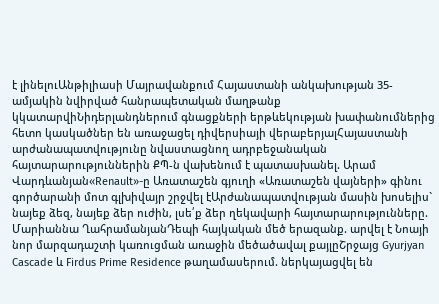է լինելուԱնթիլիասի Մայրավանքում Հայաստանի անկախության 35-ամյակին նվիրված հանրապետական մաղթանք կկատարվիՆիդերլանդներում գնացքների երթևեկության խափանումներից հետո կասկածներ են առաջացել դիվերսիայի վերաբերյալՀայաստանի արժանապատվությունը նվաստացնող ադրբեջանական հայտարարություններին ՔՊ-ն վախենում է պատասխանել. Արամ Վարդևանյան«Renault»-ը Առատաշեն գյուղի «Առատաշեն վայների» գինու գործարանի մոտ գլխիվայր շրջվել էԱրժանապատվության մասին խոսելիս` նայեք ձեզ, նայեք ձեր ուժին, լսե՛ք ձեր ղեկավարի հայտարարությունները. Մարիաննա ՂահրամանյանԴեպի հայկական մեծ երազանք. արվել է Նոայի նոր մարզադաշտի կառուցման առաջին մեծածավալ քայլըՇրջայց Gyurjyan Cascade և Firdus Prime Residence թաղամասերում. ներկայացվել են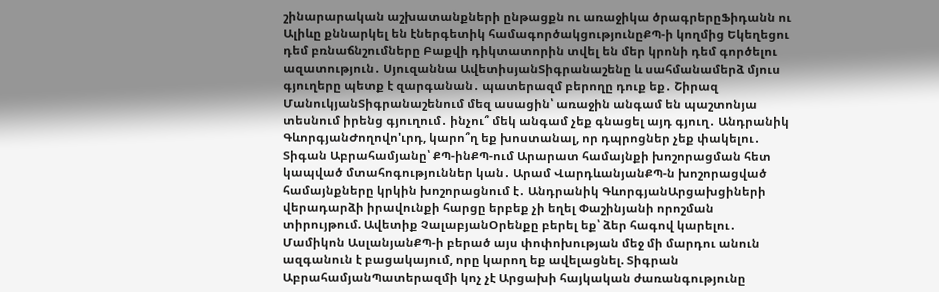շինարարական աշխատանքների ընթացքն ու առաջիկա ծրագրերըՖիդանն ու Ալիևը քննարկել են էներգետիկ համագործակցությունըՔՊ-ի կողմից Եկեղեցու դեմ բռնաճնշումները Բաքվի դիկտատորին տվել են մեր կրոնի դեմ գործելու ազատություն․ Սյուզաննա ԱվետիսյանՏիգրանաշենը և սահմանամերձ մյուս գյուղերը պետք է զարգանան․ պատերազմ բերողը դուք եք․ Շիրազ ՄանուկյանՏիգրանաշենում մեզ ասացին՝ առաջին անգամ են պաշտոնյա տեսնում իրենց գյուղում․ ինչու՞ մեկ անգամ չեք գնացել այդ գյուղ․ Անդրանիկ ԳևորգյանԺողովո'ւրդ, կարո՞ղ եք խոստանալ, որ դպրոցներ չեք փակելու․ Տիգան Աբրահամյանը՝ ՔՊ-ինՔՊ-ում Արարատ համայնքի խոշորացման հետ կապված մտահոգություններ կան․ Արամ ՎարդևանյանՔՊ-ն խոշորացված համայնքները կրկին խոշորացնում է․ Անդրանիկ ԳևորգյանԱրցախցիների վերադարձի իրավունքի հարցը երբեք չի եղել Փաշինյանի որոշման տիրույթում. Ավետիք ՉալաբյանՕրենքը բերել եք՝ ձեր հագով կարելու․ Մամիկոն ԱսլանյանՔՊ-ի բերած այս փոփոխության մեջ մի մարդու անուն ազգանուն է բացակայում, որը կարող եք ավելացնել. Տիգրան ԱբրահամյանՊատերազմի կոչ չէ Արցախի հայկական ժառանգությունը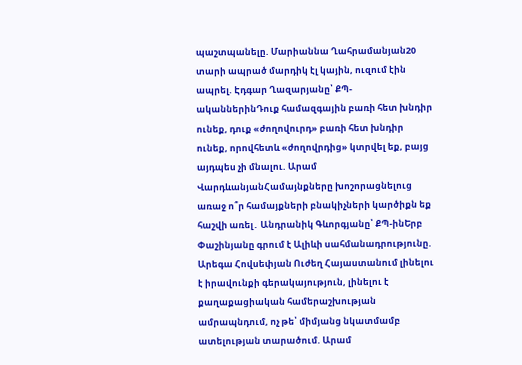պաշտպանելը. Մարիաննա Ղահրամանյան20 տարի ապրած մարդիկ էլ կային, ուզում էին ապրել. Էդգար Ղազարյանը՝ ՔՊ-ականներինԴուք համազգային բառի հետ խնդիր ունեք, դուք «ժողովուրդ» բառի հետ խնդիր ունեք, որովհետև «ժողովրդից» կտրվել եք, բայց այդպես չի մնալու. Արամ ՎարդևանյանՀամայնքները խոշորացնելուց առաջ ո՞ր համայքների բնակիչների կարծիքն եք հաշվի առել․ Անդրանիկ Գևորգյանը՝ ՔՊ-ինԵրբ Փաշինյանը գրում է Ալիևի սահմանադրությունը. Արեգա Հովսեփյան Ուժեղ Հայաստանում լինելու է իրավունքի գերակայություն, լինելու է քաղաքացիական համերաշխության ամրապնդում, ոչ թե՝ միմյանց նկատմամբ ատելության տարածում. Արամ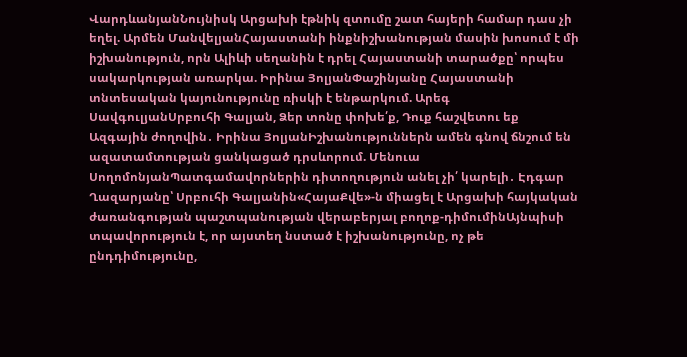ՎարդևանյանՆույնիսկ Արցախի էթնիկ զտումը շատ հայերի համար դաս չի եղել. Արմեն ՄանվելյանՀայաստանի ինքնիշխանության մասին խոսում է մի իշխանություն, որն Ալիևի սեղանին է դրել Հայաստանի տարածքը՝ որպես սակարկության առարկա. Իրինա ՅոլյանՓաշինյանը Հայաստանի տնտեսական կայունությունը ռիսկի է ենթարկում. Արեգ ՍավգուլյանՍրբուհի Գալյան, Ձեր տոնը փոխե՛ք, Դուք հաշվետու եք Ազգային ժողովին․ Իրինա ՅոլյանԻշխանություններն ամեն գնով ճնշում են ազատամտության ցանկացած դրսևորում. Մենուա ՍողոմոնյանՊատգամավորներին դիտողություն անել չի՛ կարելի․ Էդգար Ղազարյանը՝ Սրբուհի Գալյանին«ՀայաՔվե»-ն միացել է Արցախի հայկական ժառանգության պաշտպանության վերաբերյալ բողոք-դիմումինԱյնպիսի տպավորություն է, որ այստեղ նստած է իշխանությունը, ոչ թե ընդդիմությունը,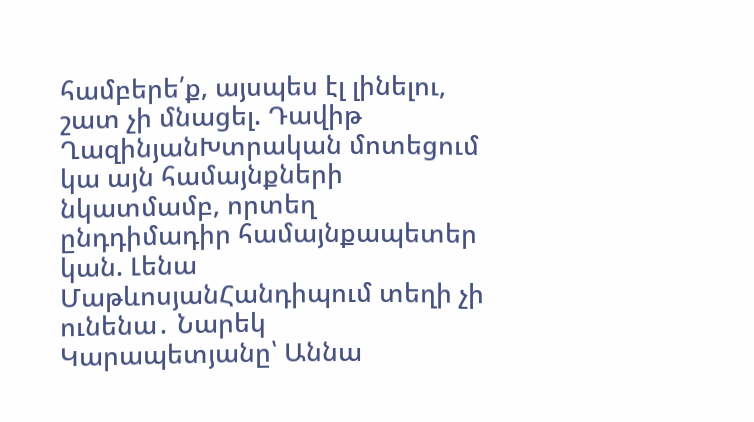համբերե՛ք, այսպես էլ լինելու, շատ չի մնացել. Դավիթ ՂազինյանԽտրական մոտեցում կա այն համայնքների նկատմամբ, որտեղ ընդդիմադիր համայնքապետեր կան. Լենա ՄաթևոսյանՀանդիպում տեղի չի ունենա․ Նարեկ Կարապետյանը՝ Աննա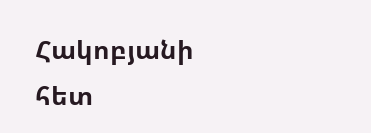Հակոբյանի հետ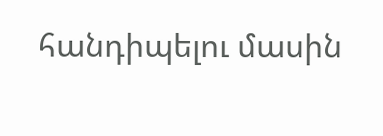հանդիպելու մասին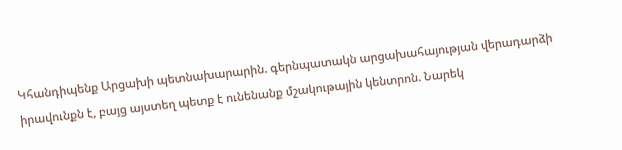Կհանդիպենք Արցախի պետնախարարին. գերնպատակն արցախահայության վերադարձի իրավունքն է, բայց այստեղ պետք է ունենանք մշակութային կենտրոն. Նարեկ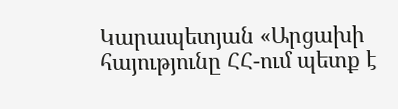Կարապետյան «Արցախի հայությունը ՀՀ-ում պետք է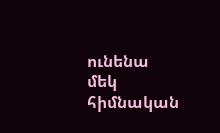ունենա մեկ հիմնական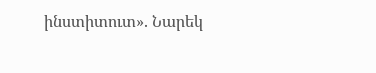ինստիտուտ». Նարեկ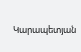Կարապետյան